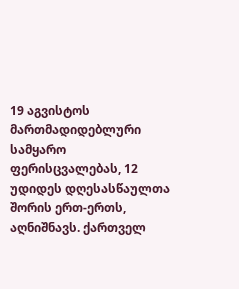19 აგვისტოს მართმადიდებლური სამყარო ფერისცვალებას, 12 უდიდეს დღესასწაულთა შორის ერთ-ერთს, აღნიშნავს. ქართველ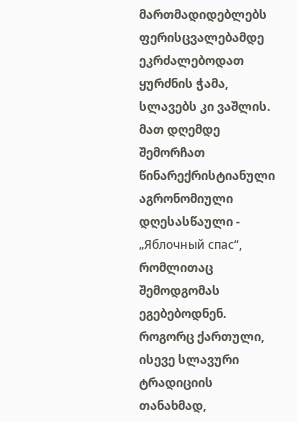მართმადიდებლებს ფერისცვალებამდე ეკრძალებოდათ ყურძნის ჭამა, სლავებს კი ვაშლის. მათ დღემდე შემორჩათ წინარექრისტიანული აგრონომიული დღესასწაული - „Яблочный спас“, რომლითაც შემოდგომას ეგებებოდნენ. როგორც ქართული, ისევე სლავური ტრადიციის თანახმად,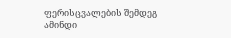ფერისცვალების შემდეგ ამინდი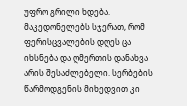უფრო გრილი ხდება. მაკედონელებს სჯერათ, რომ ფერისცვალების დღეს ცა იხსნება და ღმერთის დანახვა არის შესაძლებელი. სერბების წარმოდგენის მიხედვით კი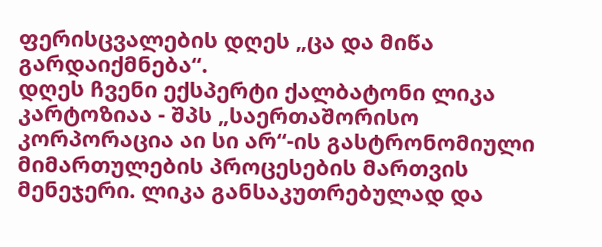ფერისცვალების დღეს „ცა და მიწა გარდაიქმნება“.
დღეს ჩვენი ექსპერტი ქალბატონი ლიკა კარტოზიაა - შპს „საერთაშორისო კორპორაცია აი სი არ“-ის გასტრონომიული მიმართულების პროცესების მართვის მენეჯერი. ლიკა განსაკუთრებულად და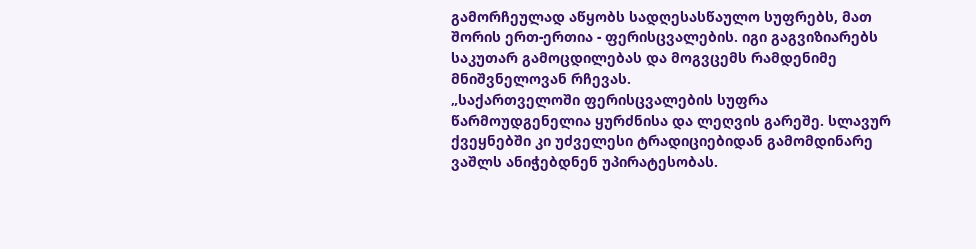გამორჩეულად აწყობს სადღესასწაულო სუფრებს, მათ შორის ერთ-ერთია - ფერისცვალების. იგი გაგვიზიარებს საკუთარ გამოცდილებას და მოგვცემს რამდენიმე მნიშვნელოვან რჩევას.
„საქართველოში ფერისცვალების სუფრა წარმოუდგენელია ყურძნისა და ლეღვის გარეშე. სლავურ ქვეყნებში კი უძველესი ტრადიციებიდან გამომდინარე ვაშლს ანიჭებდნენ უპირატესობას.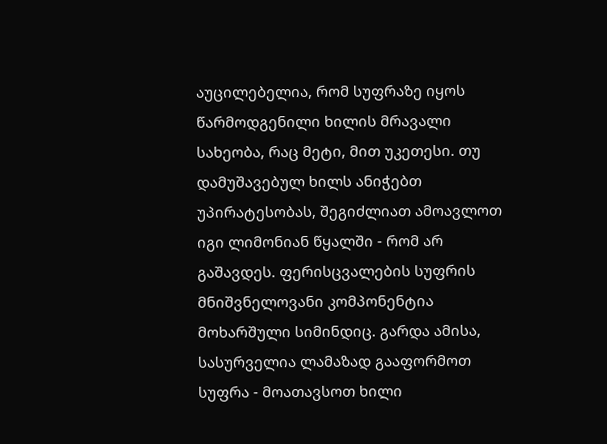აუცილებელია, რომ სუფრაზე იყოს წარმოდგენილი ხილის მრავალი სახეობა, რაც მეტი, მით უკეთესი. თუ დამუშავებულ ხილს ანიჭებთ უპირატესობას, შეგიძლიათ ამოავლოთ იგი ლიმონიან წყალში - რომ არ გაშავდეს. ფერისცვალების სუფრის მნიშვნელოვანი კომპონენტია მოხარშული სიმინდიც. გარდა ამისა, სასურველია ლამაზად გააფორმოთ სუფრა - მოათავსოთ ხილი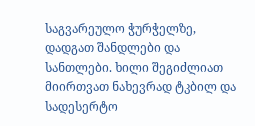საგვარეულო ჭურჭელზე, დადგათ შანდლები და სანთლები. ხილი შეგიძლიათ მიირთვათ ნახევრად ტკბილ და სადესერტო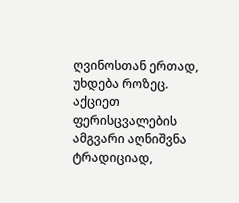ღვინოსთან ერთად, უხდება როზეც. აქციეთ ფერისცვალების ამგვარი აღნიშვნა ტრადიციად,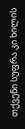თქვენი სუფრა კი ხილის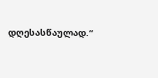დღესასწაულად.“